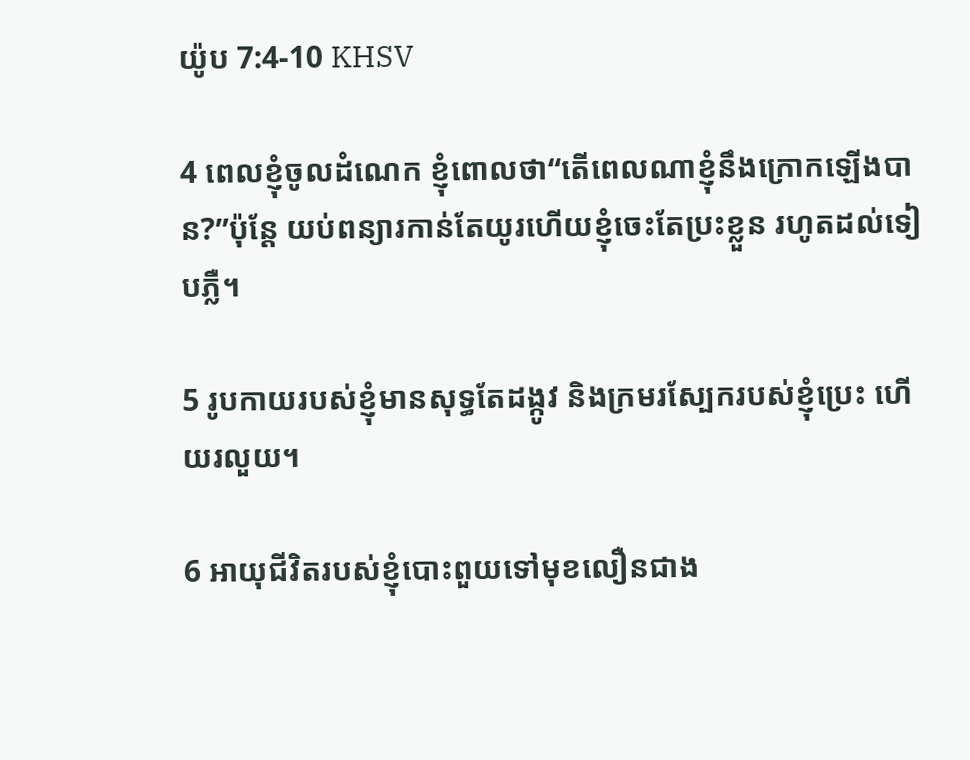យ៉ូប 7:4-10 KHSV

4 ពេលខ្ញុំចូលដំណេក ខ្ញុំពោលថា“តើពេលណាខ្ញុំនឹងក្រោកឡើងបាន?”ប៉ុន្តែ យប់ពន្យារកាន់តែយូរហើយខ្ញុំចេះតែប្រះខ្លួន រហូតដល់ទៀបភ្លឺ។

5 រូបកាយរបស់ខ្ញុំមានសុទ្ធតែដង្កូវ និងក្រមរស្បែករបស់ខ្ញុំប្រេះ ហើយរលួយ។

6 អាយុជីវិតរបស់ខ្ញុំបោះ‌ពួយទៅមុខលឿនជាង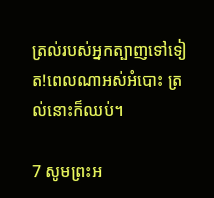ត្រល់របស់អ្នកត្បាញទៅទៀត!ពេលណាអស់អំបោះ ត្រល់នោះក៏ឈប់។

7 សូមព្រះ‌អ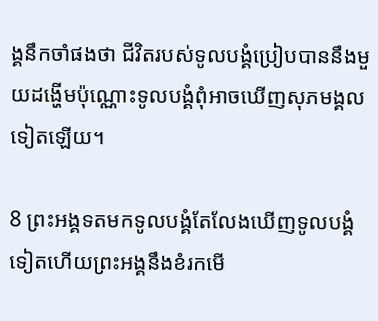ង្គនឹកចាំផងថា ជីវិតរបស់ទូលបង្គំប្រៀបបាននឹងមួយដង្ហើមប៉ុណ្ណោះទូលបង្គំពុំអាចឃើញសុភមង្គលទៀតឡើយ។

8 ព្រះ‌អង្គទតមកទូលបង្គំតែលែងឃើញទូលបង្គំទៀតហើយព្រះ‌អង្គនឹងខំរកមើ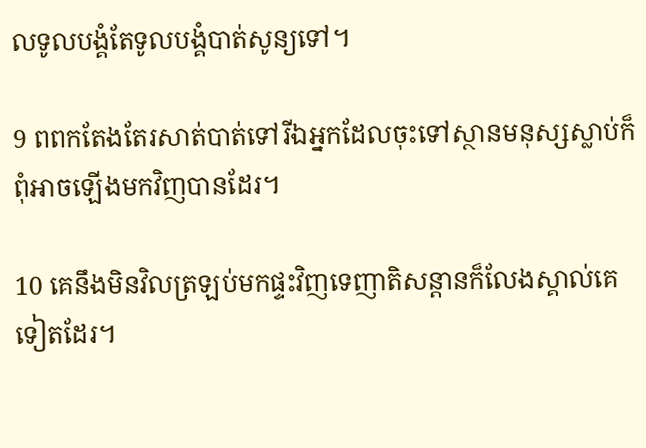លទូលបង្គំតែទូលបង្គំបាត់សូន្យទៅ។

9 ពពកតែងតែរសាត់បាត់ទៅរីឯអ្នកដែលចុះទៅស្ថានមនុស្សស្លាប់ក៏ពុំអាចឡើងមកវិញបានដែរ។

10 គេនឹងមិនវិលត្រឡប់មកផ្ទះវិញទេញាតិ‌សន្ដានក៏លែងស្គាល់គេទៀតដែរ។